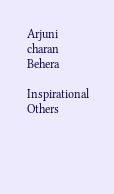Arjuni charan Behera

Inspirational Others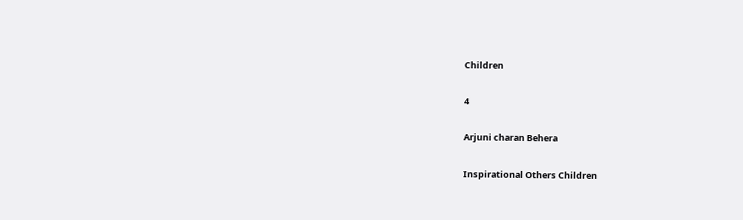Children

4

Arjuni charan Behera

Inspirational Others Children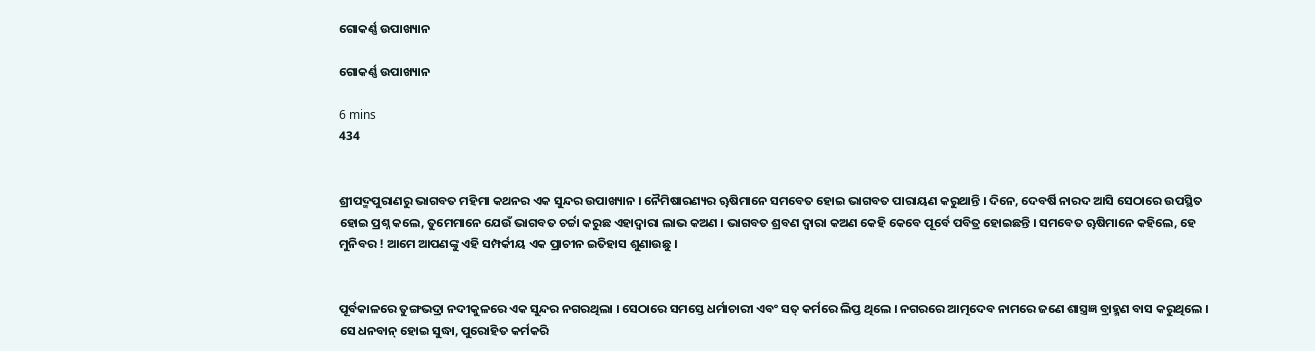ଗୋକର୍ଣ୍ଣ ଉପାଖ୍ୟାନ

ଗୋକର୍ଣ୍ଣ ଉପାଖ୍ୟାନ

6 mins
434


ଶ୍ରୀପଦ୍ମପୁରାଣରୁ ଭାଗବତ ମହିମା କଥନର ଏକ ସୁନ୍ଦର ଉପାଖ୍ୟାନ । ନୈମିଷାରଣ୍ୟର ୠଷିମାନେ ସମବେତ ହୋଇ ଭାଗବତ ପାରାୟଣ କରୁଥାନ୍ତି । ଦିନେ, ଦେବର୍ଷି ନାରଦ ଆସି ସେଠାରେ ଉପସ୍ଥିତ ହୋଇ ପ୍ରଶ୍ନ କଲେ, ତୁମେମାନେ ଯେଉଁ ଭାଗବତ ଚର୍ଚ୍ଚା କରୁଛ ଏହାଦ୍ବାରା ଲାଭ କଅଣ । ଭାଗବତ ଶ୍ରବଣ ଦ୍ୱାରା କଅଣ କେହି କେବେ ପୂର୍ବେ ପବିତ୍ର ହୋଇଛନ୍ତି । ସମବେତ ୠଷିମାନେ କହିଲେ, ହେ ମୁନିବର ! ଆମେ ଆପଣଙ୍କୁ ଏହି ସମ୍ପର୍କୀୟ ଏକ ପ୍ରାଚୀନ ଇତିହାସ ଶୁଣାଉଛୁ ।


ପୂର୍ବକାଳରେ ତୁଙ୍ଗଭଦ୍ରା ନଦୀକୁଳରେ ଏକ ସୁନ୍ଦର ନଗରଥିଲା । ସେଠାରେ ସମସ୍ତେ ଧର୍ମାଚାରୀ ଏବଂ ସତ୍ କର୍ମରେ ଲିପ୍ତ ଥିଲେ । ନଗରରେ ଆତ୍ମଦେବ ନାମରେ ଜଣେ ଶାସ୍ତ୍ରଜ୍ଞ ବ୍ରାହ୍ମଣ ବାସ କରୁଥିଲେ । ସେ ଧନବାନ୍ ହୋଇ ସୁଦ୍ଧା, ପୁରୋହିତ କର୍ମକରି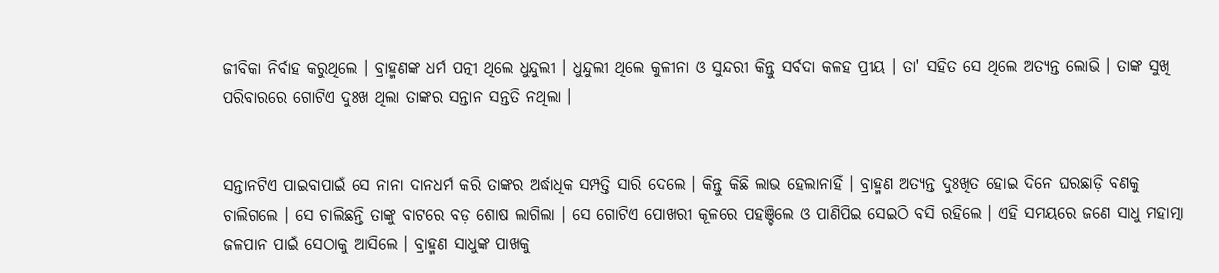ଜୀବିକା ନିର୍ବାହ କରୁଥିଲେ । ବ୍ରାହ୍ମଣଙ୍କ ଧର୍ମ ପତ୍ନୀ ଥିଲେ ଧୁନ୍ଦୁଲୀ । ଧୁନ୍ଦୁଲୀ ଥିଲେ କୁଳୀନା ଓ ସୁନ୍ଦରୀ କିନ୍ତୁ ସର୍ବଦା କଳହ ପ୍ରୀୟ । ତା' ସହିତ ସେ ଥିଲେ ଅତ୍ୟନ୍ତ ଲୋଭି । ତାଙ୍କ ସୁଖି ପରିବାରରେ ଗୋଟିଏ ଦୁଃଖ ଥିଲା ତାଙ୍କର ସନ୍ତାନ ସନ୍ତତି ନଥିଲା ।


ସନ୍ତାନଟିଏ ପାଇବାପାଇଁ ସେ ନାନା ଦାନଧର୍ମ କରି ତାଙ୍କର ଅର୍ଦ୍ଧାଧିକ ସମ୍ପତ୍ତି ସାରି ଦେଲେ । କିନ୍ତୁ କିଛି ଲାଭ ହେଲାନାହିଁ । ବ୍ରାହ୍ମଣ ଅତ୍ୟନ୍ତ ଦୁଃଖିତ ହୋଇ ଦିନେ ଘରଛାଡ଼ି ବଣକୁ ଚାଲିଗଲେ । ସେ ଚାଲିଛନ୍ତି ତାଙ୍କୁ ବାଟରେ ବଡ଼ ଶୋଷ ଲାଗିଲା । ସେ ଗୋଟିଏ ପୋଖରୀ କୂଳରେ ପହଞ୍ଚିଲେ ଓ ପାଣିପିଇ ସେଇଠି ବସି ରହିଲେ । ଏହି ସମୟରେ ଜଣେ ସାଧୁ ମହାତ୍ମା ଜଳପାନ ପାଇଁ ସେଠାକୁ ଆସିଲେ । ବ୍ରାହ୍ମଣ ସାଧୁଙ୍କ ପାଖକୁ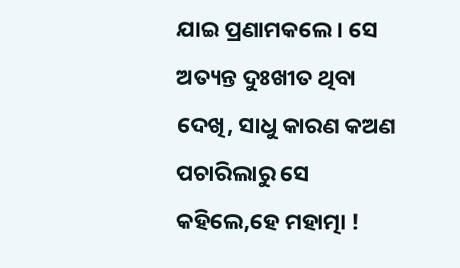ଯାଇ ପ୍ରଣାମକଲେ । ସେ ଅତ୍ୟନ୍ତ ଦୁଃଖୀତ ଥିବା ଦେଖି, ସାଧୁ କାରଣ କଅଣ ପଚାରିଲାରୁ ସେ କହିଲେ,ହେ ମହାତ୍ମା !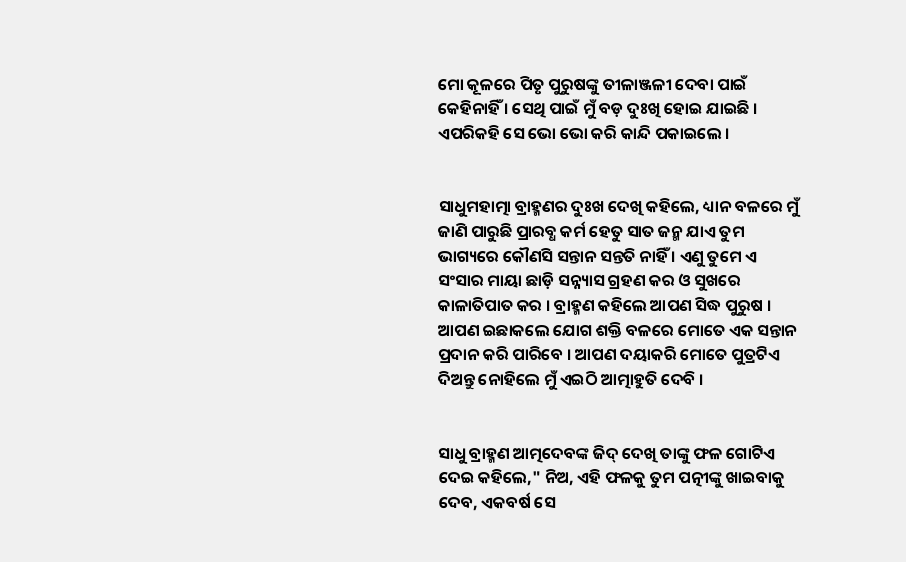ମୋ କୂଳରେ ପିତୃ ପୁରୁଷଙ୍କୁ ତୀଳାଞ୍ଜଳୀ ଦେବା ପାଇଁ କେହିନାହିଁ । ସେଥି ପାଇଁ ମୁଁ ବଡ଼ ଦୁଃଖି ହୋଇ ଯାଇଛି । ଏପରିକହି ସେ ଭୋ ଭୋ କରି କାନ୍ଦି ପକାଇଲେ ।


ସାଧୁମହାତ୍ମା ବ୍ରାହ୍ମଣର ଦୁଃଖ ଦେଖି କହିଲେ, ଧ୍ୟାନ ବଳରେ ମୁଁ ଜାଣି ପାରୁଛି ପ୍ରାରବ୍ଧ କର୍ମ ହେତୁ ସାତ ଜନ୍ମ ଯାଏ ତୁମ ଭାଗ୍ୟରେ କୌଣସି ସନ୍ତାନ ସନ୍ତତି ନାହିଁ । ଏଣୁ ତୁମେ ଏ ସଂସାର ମାୟା ଛାଡ଼ି ସନ୍ନ୍ୟାସ ଗ୍ରହଣ କର ଓ ସୁଖରେ କାଳାତିପାତ କର । ବ୍ରାହ୍ମଣ କହିଲେ ଆପଣ ସିଦ୍ଧ ପୁରୁଷ । ଆପଣ ଇଛାକଲେ ଯୋଗ ଶକ୍ତି ବଳରେ ମୋତେ ଏକ ସନ୍ତାନ ପ୍ରଦାନ କରି ପାରିବେ । ଆପଣ ଦୟାକରି ମୋତେ ପୁତ୍ରଟିଏ ଦିଅନ୍ତୁ ନୋହିଲେ ମୁଁ ଏଇଠି ଆତ୍ମାହୁତି ଦେବି ।


ସାଧୁ ବ୍ରାହ୍ମଣ ଆତ୍ମଦେବଙ୍କ ଜିଦ୍ ଦେଖି ତାଙ୍କୁ ଫଳ ଗୋଟିଏ ଦେଇ କହିଲେ," ନିଅ, ଏହି ଫଳକୁ ତୁମ ପତ୍ନୀଙ୍କୁ ଖାଇବାକୁ ଦେବ, ଏକବର୍ଷ ସେ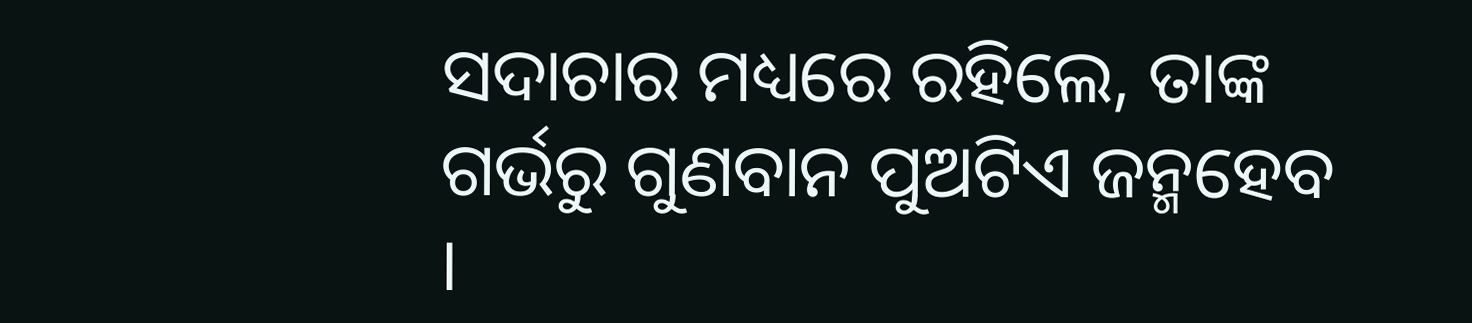ସଦାଚାର ମଧ୍ୟରେ ରହିଲେ, ତାଙ୍କ ଗର୍ଭରୁ ଗୁଣବାନ ପୁଅଟିଏ ଜନ୍ମହେବ ।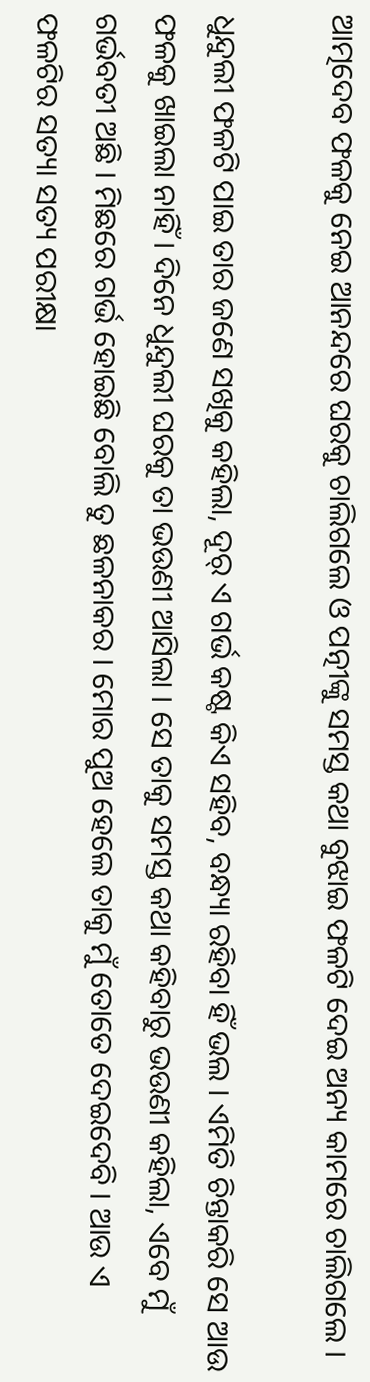ଆତ୍ମଦେବ ଫଳକୁ ନେଇ ଆନନ୍ଦରେ ଘରକୁ ଚାଲିଗଲେ ଓ ପତ୍ନୀଙ୍କୁ ସମସ୍ତ କଥା ବୁଝାଇ ଫଳଟି ଦେଇ ଅନ୍ୟ କାମରେ ଚାଲିଗଲେ ।

ଧୁନ୍ଦୁଲୀ ଫଳଟି ପାଇ ତାର ଜଣେ ସଖିକୁ କହିଲା, ଦୂର୍ ଏ ଗର୍ଭ କଷ୍ଟ କିଏ ସହିବ, ବନ୍ଧ୍ୟା ରହିବା ହିଁ ଭଲ । ଏମିତି ଚିନ୍ତାକରି ସେ ଆଉ ଫଳକୁ ଖାଇଲା ନାହିଁ । ଦିନେ ଧୁନ୍ଦୁଲୀ ଘରକୁ ତା ଭଉଣୀ ଆସିଲା । ସେ ତାକୁ ସମସ୍ତ କଥା କହିବାରୁ ଭଉଣୀ କହିଲା, ଏବେ ମୁଁ ଗର୍ଭବତୀ ଅଛି । ମିଛରେ ଗର୍ଭ ହୋଇଛି ବୋଲି ତୁ ଛଳନାକର । ମୋର ପୁଅ ହେଲେ ତାକୁ ମୁଁ ତୋତେ ଦେଇଦେବି । ଆଉ ଏ ଫଳଟିର ସତ୍ୟା ସତ୍ୟ ପରୀକ୍ଷା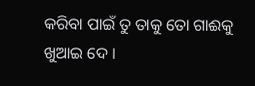କରିବା ପାଇଁ ତୁ ତାକୁ ତୋ ଗାଈକୁ ଖୁଆଇ ଦେ ।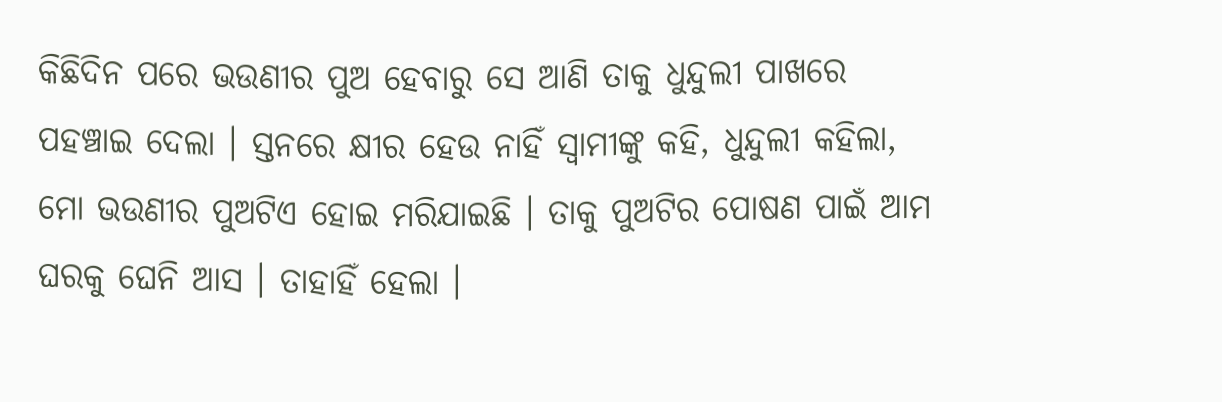କିଛିଦିନ ପରେ ଭଉଣୀର ପୁଅ ହେବାରୁ ସେ ଆଣି ତାକୁ ଧୁନ୍ଦୁଲୀ ପାଖରେ ପହଞ୍ଚାଇ ଦେଲା । ସ୍ତନରେ କ୍ଷୀର ହେଉ ନାହିଁ ସ୍ୱାମୀଙ୍କୁ କହି, ଧୁନ୍ଦୁଲୀ କହିଲା, ମୋ ଭଉଣୀର ପୁଅଟିଏ ହୋଇ ମରିଯାଇଛି । ତାକୁ ପୁଅଟିର ପୋଷଣ ପାଇଁ ଆମ ଘରକୁ ଘେନି ଆସ । ତାହାହିଁ ହେଲା ।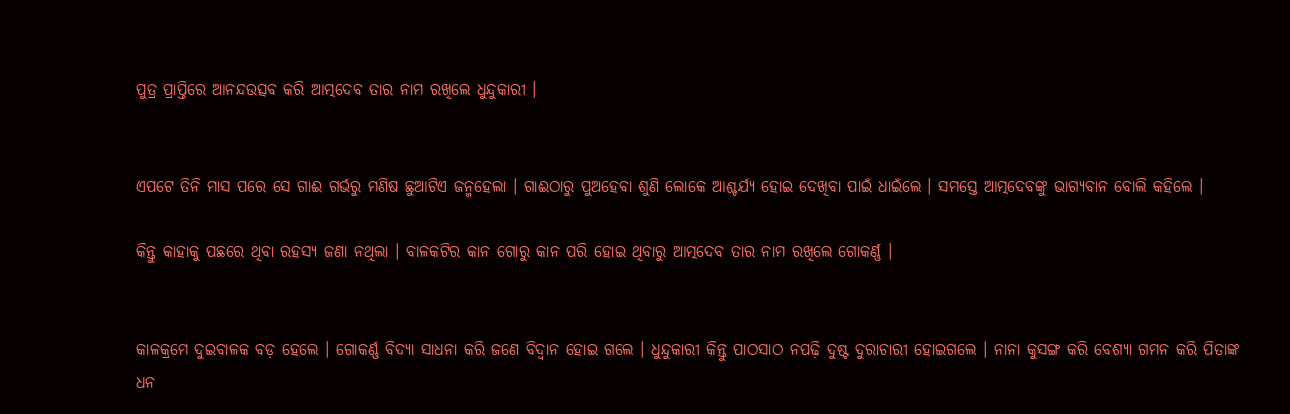ପୁତ୍ର ପ୍ରାପ୍ତିରେ ଆନନ୍ଦଉତ୍ସବ କରି ଆତ୍ମଦେବ ତାର ନାମ ରଖିଲେ ଧୁନ୍ଦୁକାରୀ ।


ଏପଟେ ତିନି ମାସ ପରେ ସେ ଗାଈ ଗର୍ଭରୁ ମଣିଷ ଛୁଆଟିଏ ଜନ୍ମହେଲା । ଗାଈଠାରୁ ପୁଅହେବା ଶୁଣି ଲୋକେ ଆଶ୍ଚର୍ଯ୍ୟ ହୋଇ ଦେଖିବା ପାଇଁ ଧାଇଁଲେ । ସମସ୍ତେ ଆତ୍ମଦେବଙ୍କୁ ଭାଗ୍ୟବାନ ବୋଲି କହିଲେ ।

କିନ୍ତୁ କାହାକୁ ପଛରେ ଥିବା ରହସ୍ୟ ଜଣା ନଥିଲା । ବାଳକଟିର କାନ ଗୋରୁ କାନ ପରି ହୋଇ ଥିବାରୁ ଆତ୍ମଦେବ ତାର ନାମ ରଖିଲେ ଗୋକର୍ଣ୍ଣ ।


କାଳକ୍ରମେ ଦୁଇବାଳକ ବଡ଼ ହେଲେ । ଗୋକର୍ଣ୍ଣ ବିଦ୍ୟା ସାଧନା କରି ଜଣେ ବିଦ୍ୱାନ ହୋଇ ଗଲେ । ଧୁନ୍ଦୁକାରୀ କିନ୍ତୁ ପାଠସାଠ ନପଢ଼ି ଦୁଷ୍ଟ ଦୁରାଚାରୀ ହୋଇଗଲେ । ନାନା କୁସଙ୍ଗ କରି ବେଶ୍ୟା ଗମନ କରି ପିତାଙ୍କ ଧନ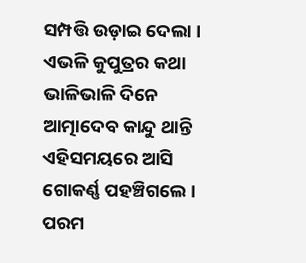ସମ୍ପତ୍ତି ଉଡ଼ାଇ ଦେଲା । ଏଭଳି କୁପୁତ୍ରର କଥା ଭାଳିଭାଳି ଦିନେ ଆତ୍ମାଦେବ କାନ୍ଦୁ ଥାନ୍ତି ଏହିସମୟରେ ଆସି ଗୋକର୍ଣ୍ଣ ପହଞ୍ଚିଗଲେ । ପରମ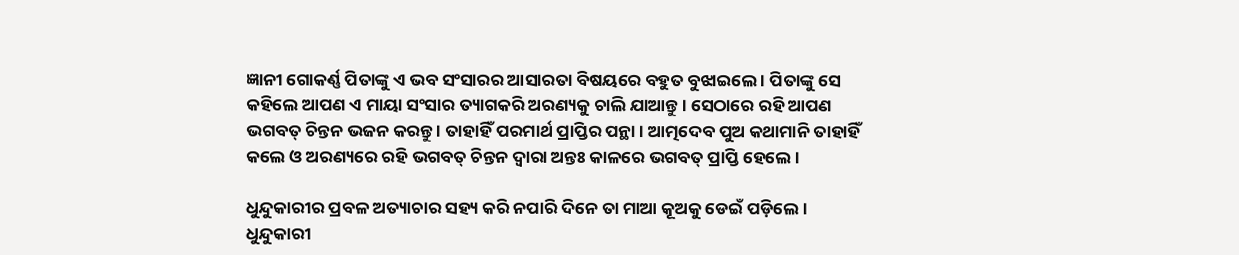ଜ୍ଞାନୀ ଗୋକର୍ଣ୍ଣ ପିତାଙ୍କୁ ଏ ଭବ ସଂସାରର ଆସାରତା ବିଷୟରେ ବହୁତ ବୁଝାଇଲେ । ପିତାଙ୍କୁ ସେ କହିଲେ ଆପଣ ଏ ମାୟା ସଂସାର ତ୍ୟାଗକରି ଅରଣ୍ୟକୁ ଚାଲି ଯାଆନ୍ତୁ । ସେଠାରେ ରହି ଆପଣ ଭଗବତ୍ ଚିନ୍ତନ ଭଜନ କରନ୍ତୁ । ତାହାହିଁ ପରମାର୍ଥ ପ୍ରାପ୍ତିର ପନ୍ଥା । ଆତ୍ମଦେବ ପୁଅ କଥାମାନି ତାହାହିଁ କଲେ ଓ ଅରଣ୍ୟରେ ରହି ଭଗବତ୍ ଚିନ୍ତନ ଦ୍ଵାରା ଅନ୍ତଃ କାଳରେ ଭଗବତ୍ ପ୍ରାପ୍ତି ହେଲେ ।

ଧୁନ୍ଦୁକାରୀର ପ୍ରବଳ ଅତ୍ୟାଚାର ସହ୍ୟ କରି ନପାରି ଦିନେ ତା ମାଆ କୂଅକୁ ଡେଇଁ ପଡ଼ିଲେ । ଧୁନ୍ଦୁକାରୀ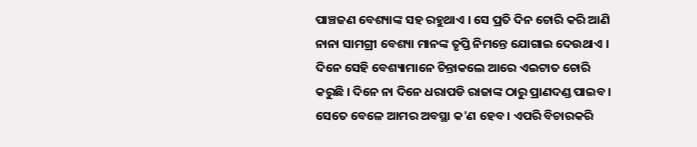ପାଞ୍ଚଜଣ ବେଶ୍ୟାଙ୍କ ସହ ରହୁଥାଏ । ସେ ପ୍ରତି ଦିନ ଚୋରି କରି ଆଣି ନାନା ସାମଗ୍ରୀ ବେଶ୍ୟା ମାନଙ୍କ ତୃପ୍ତି ନିମନ୍ତେ ଯୋଗାଇ ଦେଉଥାଏ । ଦିନେ ସେହି ବେଶ୍ୟାମାନେ ଚିନ୍ତାକଲେ ଆରେ ଏଇଟାତ ଚୋରି କରୁଛି । ଦିନେ ନା ଦିନେ ଧରାପଡି ରାଜାଙ୍କ ଠାରୁ ପ୍ରାଣଦଣ୍ଡ ପାଇବ । ସେତେ ବେଳେ ଆମର ଅବସ୍ଥା କ'ଣ ହେବ । ଏପରି ବିଚାରକରି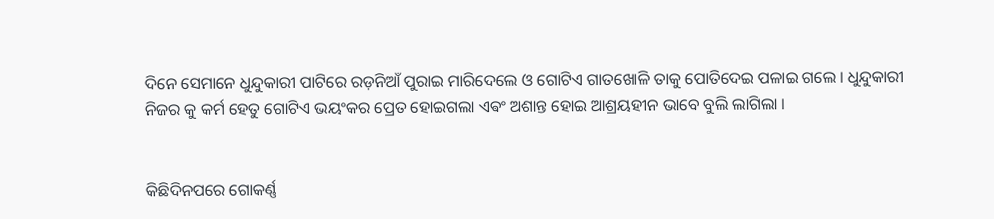ଦିନେ ସେମାନେ ଧୁନ୍ଦୁକାରୀ ପାଟିରେ ରଡ଼ନିଆଁ ପୁରାଇ ମାରିଦେଲେ ଓ ଗୋଟିଏ ଗାତଖୋଳି ତାକୁ ପୋତିଦେଇ ପଳାଇ ଗଲେ । ଧୁନ୍ଦୁକାରୀ ନିଜର କୁ କର୍ମ ହେତୁ ଗୋଟିଏ ଭୟଂକର ପ୍ରେତ ହୋଇଗଲା ଏଵଂ ଅଶାନ୍ତ ହୋଇ ଆଶ୍ରୟହୀନ ଭାବେ ବୁଲି ଲାଗିଲା ।


କିଛିଦିନପରେ ଗୋକର୍ଣ୍ଣ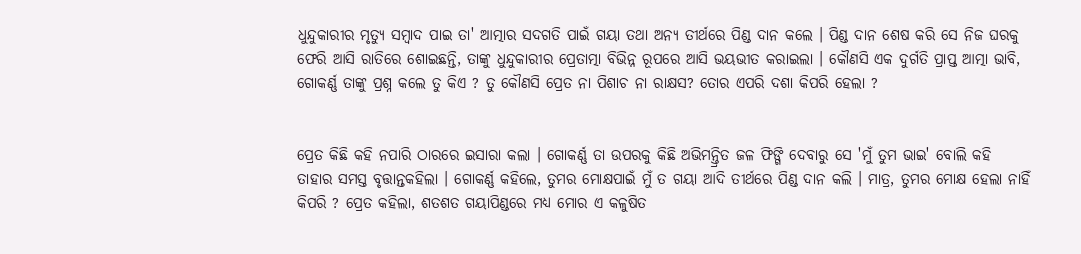ଧୁନ୍ଦୁକାରୀର ମୃତ୍ୟୁ ସମ୍ବାଦ ପାଇ ତା' ଆତ୍ମାର ସଦଗତି ପାଇଁ ଗୟା ତଥା ଅନ୍ୟ ତୀର୍ଥରେ ପିଣ୍ଡ ଦାନ କଲେ । ପିଣ୍ଡ ଦାନ ଶେଷ କରି ସେ ନିଜ ଘରକୁ ଫେରି ଆସି ରାତିରେ ଶୋଇଛନ୍ତି, ତାଙ୍କୁ ଧୁନ୍ଦୁକାରୀର ପ୍ରେତାତ୍ମା ବିଭିନ୍ନ ରୂପରେ ଆସି ଭୟଭୀତ କରାଇଲା । କୌଣସି ଏକ ଦୁର୍ଗତି ପ୍ରାପ୍ତ ଆତ୍ମା ଭାବି, ଗୋକର୍ଣ୍ଣ ତାଙ୍କୁ ପ୍ରଶ୍ନ କଲେ ତୁ କିଏ ? ତୁ କୌଣସି ପ୍ରେତ ନା ପିଶାଚ ନା ରାକ୍ଷସ? ତୋର ଏପରି ଦଶା କିପରି ହେଲା ?


ପ୍ରେତ କିଛି କହି ନପାରି ଠାରରେ ଇସାରା କଲା । ଗୋକର୍ଣ୍ଣ ତା ଉପରକୁ କିଛି ଅଭିମନ୍ତ୍ରିତ ଜଳ ଫିଙ୍ଗି ଦେବାରୁ ସେ 'ମୁଁ ତୁମ ଭାଇ' ବୋଲି କହି ତାହାର ସମସ୍ତ ବୃତ୍ତାନ୍ତକହିଲା । ଗୋକର୍ଣ୍ଣ କହିଲେ, ତୁମର ମୋକ୍ଷପାଇଁ ମୁଁ ତ ଗୟା ଆଦି ତୀର୍ଥରେ ପିଣ୍ଡ ଦାନ କଲି । ମାତ୍ର, ତୁମର ମୋକ୍ଷ ହେଲା ନାହିଁ କିପରି ? ପ୍ରେତ କହିଲା, ଶତଶତ ଗୟାପିଣ୍ଡରେ ମଧ୍ୟ ମୋର ଏ କଳୁଷିତ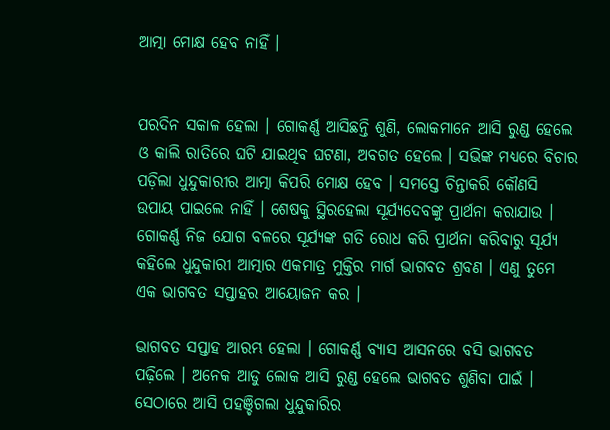ଆତ୍ମା ମୋକ୍ଷ ହେବ ନାହିଁ ।


ପରଦିନ ସକାଳ ହେଲା । ଗୋକର୍ଣ୍ଣ ଆସିଛନ୍ତି ଶୁଣି, ଲୋକମାନେ ଆସି ରୁଣ୍ଡ ହେଲେ ଓ କାଲି ରାତିରେ ଘଟି ଯାଇଥିବ ଘଟଣା, ଅବଗତ ହେଲେ । ସଭିଙ୍କ ମଧ୍ୟରେ ବିଚାର ପଡ଼ିଲା ଧୁନ୍ଦୁକାରୀର ଆତ୍ମା କିପରି ମୋକ୍ଷ ହେବ । ସମସ୍ତେ ଚିନ୍ତାକରି କୌଣସି ଉପାୟ ପାଇଲେ ନାହିଁ । ଶେଷକୁ ସ୍ଥିରହେଲା ସୂର୍ଯ୍ୟଦେବଙ୍କୁ ପ୍ରାର୍ଥନା କରାଯାଉ । ଗୋକର୍ଣ୍ଣ ନିଜ ଯୋଗ ବଳରେ ସୂର୍ଯ୍ୟଙ୍କ ଗତି ରୋଧ କରି ପ୍ରାର୍ଥନା କରିବାରୁ ସୂର୍ଯ୍ୟ କହିଲେ ଧୁନ୍ଦୁକାରୀ ଆତ୍ମାର ଏକମାତ୍ର ମୁକ୍ତିର ମାର୍ଗ ଭାଗବତ ଶ୍ରବଣ । ଏଣୁ ତୁମେ ଏକ ଭାଗବତ ସପ୍ତାହର ଆୟୋଜନ କର ।

ଭାଗବତ ସପ୍ତାହ ଆରମ୍ଭ ହେଲା । ଗୋକର୍ଣ୍ଣ ବ୍ୟାସ ଆସନରେ ବସି ଭାଗବତ ପଢ଼ିଲେ । ଅନେକ ଆଡୁ ଲୋକ ଆସି ରୁଣ୍ଡ ହେଲେ ଭାଗବତ ଶୁଣିବା ପାଇଁ । ସେଠାରେ ଆସି ପହଞ୍ଚିଗଲା ଧୁନ୍ଦୁକାରିର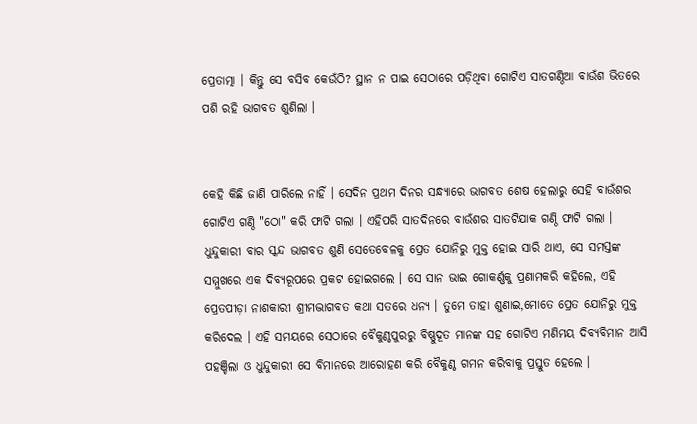ପ୍ରେତାତ୍ମା । କିନ୍ତୁ ସେ ବସିବ କେଉଁଠି? ସ୍ଥାନ ନ ପାଇ ସେଠାରେ ପଡ଼ିଥିବା ଗୋଟିଏ ସାତଗଣ୍ଠିଆ ବାଉଁଶ ଭିତରେ ପଶି ରହି ଭାଗବତ ଶୁଣିଲା ।


କେହି କିଛି ଜାଣି ପାରିଲେ ନାହିଁ । ସେଦିନ ପ୍ରଥମ ଦିନର ସନ୍ଧ୍ୟାରେ ଭାଗବତ ଶେଷ ହେଲାରୁ ସେହି ବାଉଁଶର ଗୋଟିଏ ଗଣ୍ଠି "ଠୋ" କରି ଫାଟି ଗଲା । ଏହିପରି ସାତଦିନରେ ବାଉଁଶର ସାତଟିଯାକ ଗଣ୍ଠି ଫାଟି ଗଲା । ଧୁନ୍ଦୁକାରୀ ବାର ସ୍କନ୍ଦ ଭାଗବତ ଶୁଣି ସେତେବେଳକୁ ପ୍ରେତ ଯୋନିରୁ ମୁକ୍ତ ହୋଇ ସାରି ଥାଏ, ସେ ସମସ୍ତଙ୍କ ସମ୍ମୁଖରେ ଏକ ଦିବ୍ୟରୂପରେ ପ୍ରକଟ ହୋଇଗଲେ । ସେ ସାନ ଭାଇ ଗୋକର୍ଣ୍ଣକୁ ପ୍ରଣାମକରି କହିଲେ, ଏହି ପ୍ରେତପୀଡ଼ା ନାଶକାରୀ ଶ୍ରୀମଦ୍ଭାଗବତ କଥା ସତରେ ଧନ୍ୟ । ତୁମେ ତାହା ଶୁଣାଇ,ମୋତେ ପ୍ରେତ ଯୋନିରୁ ମୁକ୍ତ କରିଦେଲ । ଏହି ସମୟରେ ସେଠାରେ ବୈକୁଣ୍ଠପୁରରୁ ବିଷ୍ଣୁଦୂତ ମାନଙ୍କ ସହ ଗୋଟିଏ ମଣିମୟ ଦିବ୍ୟବିମାନ ଆସି ପହଞ୍ଚିଲା ଓ ଧୁନ୍ଦୁକାରୀ ସେ ବିମାନରେ ଆରୋହଣ କରି ବୈକୁଣ୍ଠ ଗମନ କରିବାକୁ ପ୍ରସ୍ତୁତ ହେଲେ ।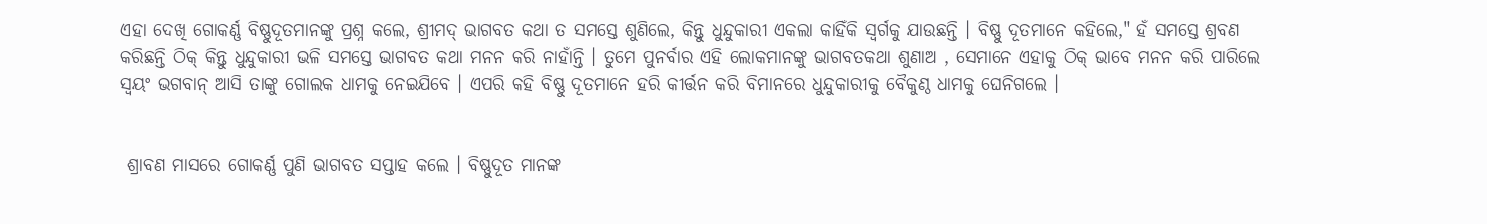ଏହା ଦେଖି ଗୋକର୍ଣ୍ଣ ବିଷ୍ଣୁଦୂତମାନଙ୍କୁ ପ୍ରଶ୍ନ କଲେ, ଶ୍ରୀମଦ୍ ଭାଗବତ କଥା ତ ସମସ୍ତେ ଶୁଣିଲେ, କିନ୍ତୁ ଧୁନ୍ଦୁକାରୀ ଏକଲା କାହିଁକି ସ୍ଵର୍ଗକୁ ଯାଉଛନ୍ତି । ବିଷ୍ଣୁ ଦୂତମାନେ କହିଲେ," ହଁ ସମସ୍ତେ ଶ୍ରବଣ କରିଛନ୍ତି ଠିକ୍ କିନ୍ତୁ ଧୁନ୍ଦୁକାରୀ ଭଳି ସମସ୍ତେ ଭାଗବତ କଥା ମନନ କରି ନାହାଁନ୍ତି । ତୁମେ ପୁନର୍ବାର ଏହି ଲୋକମାନଙ୍କୁ ଭାଗବତକଥା ଶୁଣାଅ , ସେମାନେ ଏହାକୁ ଠିକ୍ ଭାବେ ମନନ କରି ପାରିଲେ ସ୍ଵୟଂ ଭଗବାନ୍ ଆସି ତାଙ୍କୁ ଗୋଲକ ଧାମକୁ ନେଇଯିବେ । ଏପରି କହି ବିଷ୍ଣୁ ଦୂତମାନେ ହରି କୀର୍ତ୍ତନ କରି ବିମାନରେ ଧୁନ୍ଦୁକାରୀକୁ ବୈକୁଣ୍ଠ ଧାମକୁ ଘେନିଗଲେ ।


 ଶ୍ରାବଣ ମାସରେ ଗୋକର୍ଣ୍ଣ ପୁଣି ଭାଗବତ ସପ୍ତାହ କଲେ । ବିଷ୍ଣୁଦୂତ ମାନଙ୍କ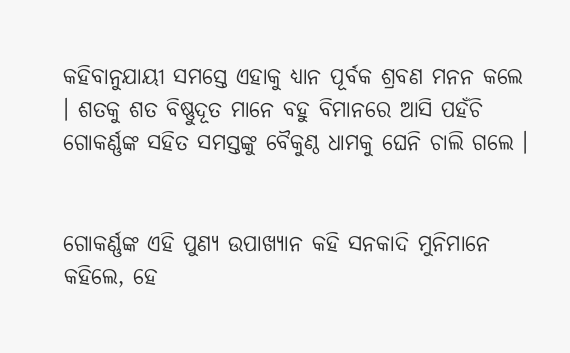କହିବାନୁଯାୟୀ ସମସ୍ତେ ଏହାକୁ ଧ୍ୟାନ ପୂର୍ବକ ଶ୍ରବଣ ମନନ କଲେ । ଶତକୁ ଶତ ବିଷ୍ଣୁଦୂତ ମାନେ ବହୁ ବିମାନରେ ଆସି ପହଁଚି ଗୋକର୍ଣ୍ଣଙ୍କ ସହିତ ସମସ୍ତଙ୍କୁ ବୈକୁଣ୍ଠ ଧାମକୁ ଘେନି ଚାଲି ଗଲେ ।


ଗୋକର୍ଣ୍ଣଙ୍କ ଏହି ପୁଣ୍ୟ ଉପାଖ୍ୟାନ କହି ସନକାଦି ମୁନିମାନେ କହିଲେ, ହେ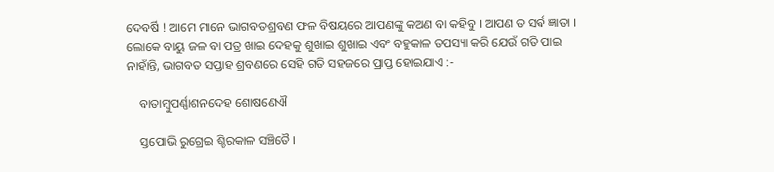ଦେବର୍ଷି ! ଆମେ ମାନେ ଭାଗବତଶ୍ରବଣ ଫଳ ବିଷୟରେ ଆପଣଙ୍କୁ କଅଣ ବା କହିବୁ । ଆପଣ ତ ସର୍ଵ ଜ୍ଞାତା । ଲୋକେ ବାୟୁ ଜଳ ବା ପତ୍ର ଖାଇ ଦେହକୁ ଶୁଖାଇ ଶୁଖାଇ ଏବଂ ବହୁକାଳ ତପସ୍ୟା କରି ଯେଉଁ ଗତି ପାଇ ନାହାଁନ୍ତି, ଭାଗବତ ସପ୍ତାହ ଶ୍ରବଣରେ ସେହି ଗତି ସହଜରେ ପ୍ରାପ୍ତ ହୋଇଯାଏ :-

    ବାତାମ୍ବୁପର୍ଣ୍ଣାଶନଦେହ ଶୋଷଣେଐ

    ସ୍ତପୋଭି ରୁଗ୍ରେଇ ଶ୍ଚିରକାଳ ସଞ୍ଚିତୈ ।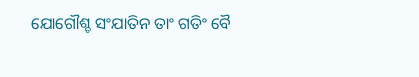ଯୋଗୌଶ୍ଚ ସଂଯାତିନ ତାଂ ଗତିଂ ବୈ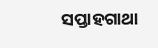ସପ୍ତାହଗାଥା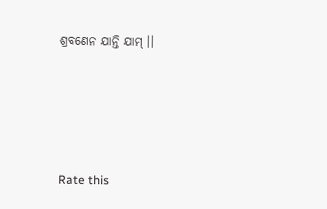ଶ୍ରବଣେନ ଯାନ୍ତି ଯାମ୍ ।।




Rate this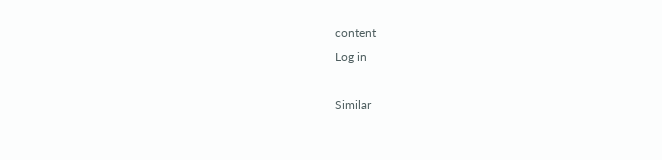content
Log in

Similar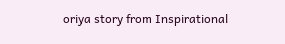oriya story from Inspirational